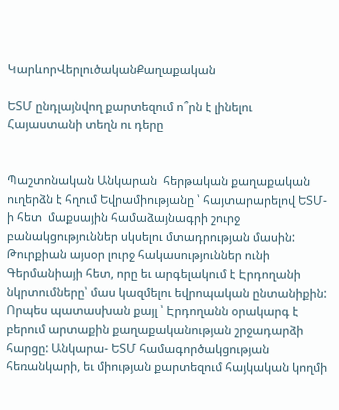ԿարևորՎերլուծականՔաղաքական

ԵՏՄ ընդլայնվող քարտեզում ո՞րն է լինելու Հայաստանի տեղն ու դերը


Պաշտոնական Անկարան  հերթական քաղաքական  ուղերձն է հղում Եվրամիությանը ՝ հայտարարելով ԵՏՄ-ի հետ  մաքսային համաձայնագրի շուրջ բանակցություններ սկսելու մտադրության մասին: Թուրքիան այսօր լուրջ հակասություններ ունի Գերմանիայի հետ, որը եւ արգելակում է Էրդողանի նկրտումները՝ մաս կազմելու եվրոպական ընտանիքին: Որպես պատասխան քայլ ՝ Էրդողանն օրակարգ է բերում արտաքին քաղաքականության շրջադարձի հարցը: Անկարա- ԵՏՄ համագործակցության հեռանկարի, եւ միության քարտեզում հայկական կողմի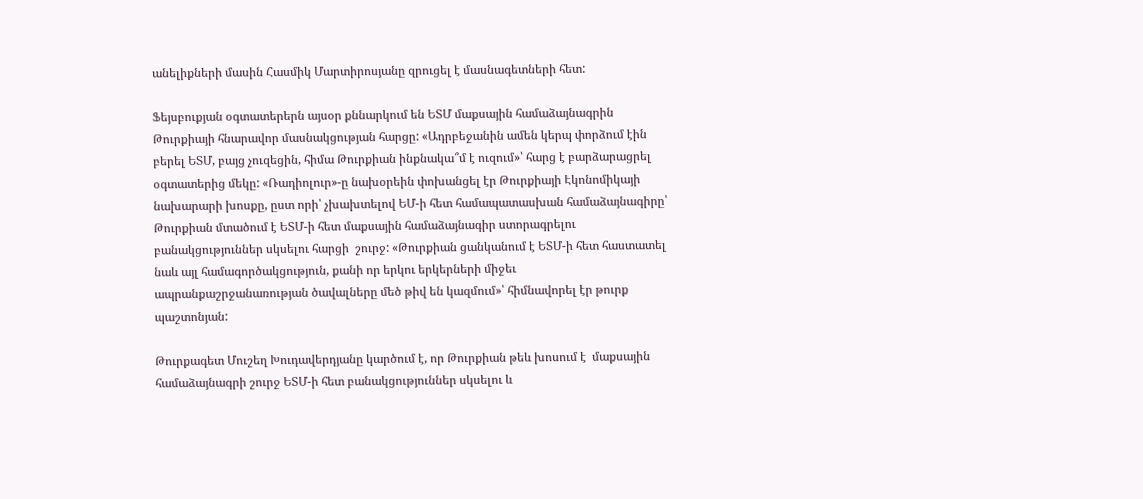անելիքների մասին Հասմիկ Մարտիրոսյանը զրուցել է մասնագետների հետ:

Ֆեյսբուքյան օգտատերերն այսօր քննարկում են ԵՏՄ մաքսային համաձայնագրին Թուրքիայի հնարավոր մասնակցության հարցը: «Ադրբեջանին ամեն կերպ փորձում էին բերել ԵՏՄ, բայց չուզեցին, հիմա Թուրքիան ինքնակա՞մ է ուզում»՝ հարց է բարձարացրել օգտատերից մեկը: «Ռադիոլուր»-ը նախօրեին փոխանցել էր Թուրքիայի Էկոնոմիկայի նախարարի խոսքը, ըստ որի՝ չխախտելով ԵՄ-ի հետ համապատասխան համաձայնագիրը՝  Թուրքիան մտածում է ԵՏՄ-ի հետ մաքսային համաձայնագիր ստորագրելու բանակցություններ սկսելու հարցի  շուրջ: «Թուրքիան ցանկանում է ԵՏՄ-ի հետ հաստատել նաև այլ համագործակցություն, քանի որ երկու երկերների միջեւ ապրանքաշրջանառության ծավալները մեծ թիվ են կազմում»՝ հիմնավորել էր թուրք պաշտոնյան:

Թուրքագետ Մուշեղ Խուդավերդյանը կարծում է, որ Թուրքիան թեև խոսում է  մաքսային համաձայնագրի շուրջ ԵՏՄ-ի հետ բանակցություններ սկսելու և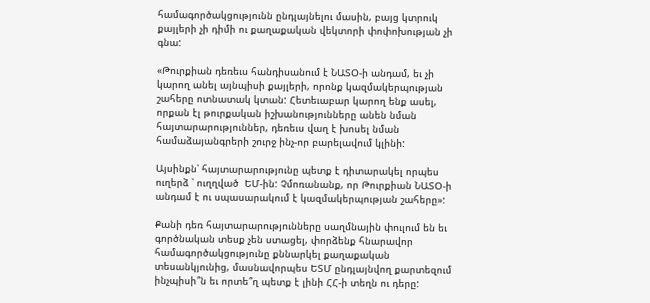համագործակցությունն ընդլայնելու մասին, բայց կտրուկ քայլերի չի դիմի ու քաղաքական վեկտորի փոփոխության չի գնա:

«Թուրքիան դեռեւս հանդիսանում է ՆԱՏՕ-ի անդամ, եւ չի կարող անել այնպիսի քայլերի, որոնք կազմակերպության շահերը ոտնատակ կտան: Հետեւաբար կարող ենք ասել, որքան էլ թուրքական իշխանությունները անեն նման հայտարարություններ, դեռեւս վաղ է խոսել նման համաձայանգրերի շուրջ ինչ-որ բարելավում կլինի:

Այսինքն՝ հայտարարությունը պետք է դիտարակել որպես ուղերձ ՝ ուղղված  ԵՄ-ին: Չմոռանանք, որ Թուրքիան ՆԱՏՕ-ի անդամ է ու սպասարակում է կազմակերպության շահերը»:

Քանի դեռ հայտարարությունները սաղմնային փուլում են եւ գործնական տեսք չեն ստացել, փորձենք հնարավոր համագործակցությունը քննարկել քաղաքական տեսանկյունից, մասնավորպես ԵՏՄ ընդլայնվող քարտեզում ինչպիսի՞ն եւ որտե՞ղ պետք է լինի ՀՀ-ի տեղն ու դերը: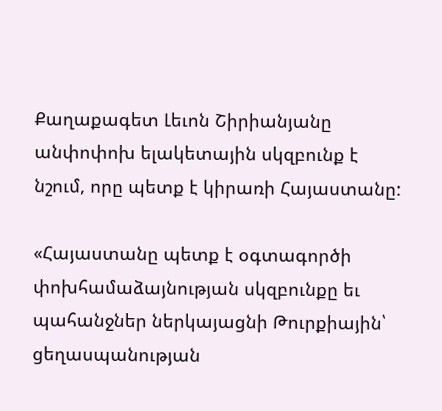Քաղաքագետ Լեւոն Շիրիանյանը անփոփոխ ելակետային սկզբունք է նշում, որը պետք է կիրառի Հայաստանը:

«Հայաստանը պետք է օգտագործի փոխհամաձայնության սկզբունքը եւ պահանջներ ներկայացնի Թուրքիային՝ ցեղասպանության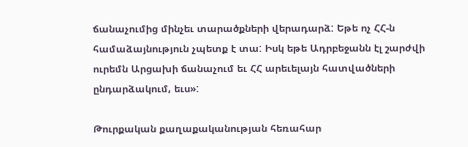ճանաչումից մինչեւ տարածքների վերադարձ: Եթե ոչ ՀՀ-ն համաձայնություն չպետք է տա: Իսկ եթե Ադրբեջանն էլ շարժվի ուրեմն Արցախի ճանաչում եւ ՀՀ արեւելայն հատվածների ընդարձակում, եւս»:

Թուրքական քաղաքականության հեռահար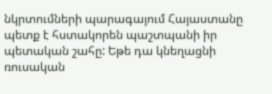նկրտումների պարագայում Հայաստանը պետք է հստակորեն պաշտպանի իր պետական շահը: Եթե դա կնեղացնի  ռուսական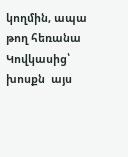կողմին, ապա թող հեռանա Կովկասից՝ խոսքն  այս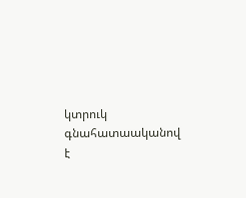կտրուկ գնահատաականով է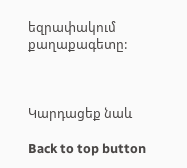եզրափակում  քաղաքագետը:



Կարդացեք նաև

Back to top button